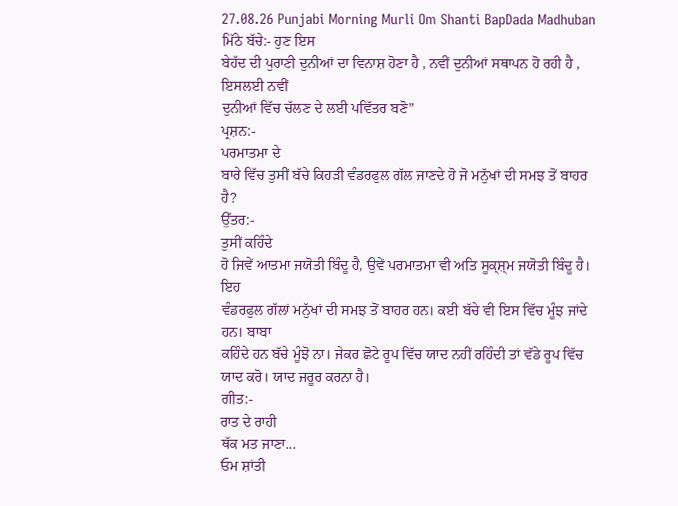27.08.26 Punjabi Morning Murli Om Shanti BapDada Madhuban
ਮਿੱਠੇ ਬੱਚੇ:- ਹੁਣ ਇਸ
ਬੇਹੱਦ ਦੀ ਪੁਰਾਣੀ ਦੁਨੀਆਂ ਦਾ ਵਿਨਾਸ਼ ਹੋਣਾ ਹੈ , ਨਵੀਂ ਦੁਨੀਆਂ ਸਥਾਪਨ ਹੋ ਰਹੀ ਹੈ , ਇਸਲਈ ਨਵੀਂ
ਦੁਨੀਆਂ ਵਿੱਚ ਚੱਲਣ ਦੇ ਲਈ ਪਵਿੱਤਰ ਬਣੋ”
ਪ੍ਰਸ਼ਨ:-
ਪਰਮਾਤਮਾ ਦੇ
ਬਾਰੇ ਵਿੱਚ ਤੁਸੀਂ ਬੱਚੇ ਕਿਹੜੀ ਵੰਡਰਫੁਲ ਗੱਲ ਜਾਣਦੇ ਹੋ ਜੋ ਮਨੁੱਖਾਂ ਦੀ ਸਮਝ ਤੋਂ ਬਾਹਰ ਹੈ?
ਉੱਤਰ:-
ਤੁਸੀਂ ਕਹਿੰਦੇ
ਹੋ ਜਿਵੇਂ ਆਤਮਾ ਜਯੋਤੀ ਬਿੰਦੂ ਹੈ, ਉਵੇਂ ਪਰਮਾਤਮਾ ਵੀ ਅਤਿ ਸੂਕ੍ਸ਼੍ਮ ਜਯੋਤੀ ਬਿੰਦੂ ਹੈ। ਇਹ
ਵੰਡਰਫੁਲ ਗੱਲਾਂ ਮਨੁੱਖਾਂ ਦੀ ਸਮਝ ਤੋਂ ਬਾਹਰ ਹਨ। ਕਈ ਬੱਚੇ ਵੀ ਇਸ ਵਿੱਚ ਮੂੰਝ ਜਾਂਦੇ ਹਨ। ਬਾਬਾ
ਕਹਿੰਦੇ ਹਨ ਬੱਚੇ ਮੂੰਝੋ ਨਾ। ਜੇਕਰ ਛੋਟੇ ਰੂਪ ਵਿੱਚ ਯਾਦ ਨਹੀਂ ਰਹਿੰਦੀ ਤਾਂ ਵੱਡੇ ਰੂਪ ਵਿੱਚ
ਯਾਦ ਕਰੋ। ਯਾਦ ਜਰੂਰ ਕਰਨਾ ਹੈ।
ਗੀਤ:-
ਰਾਤ ਦੇ ਰਾਹੀ
ਥੱਕ ਮਤ ਜਾਣਾ...
ਓਮ ਸ਼ਾਂਤੀ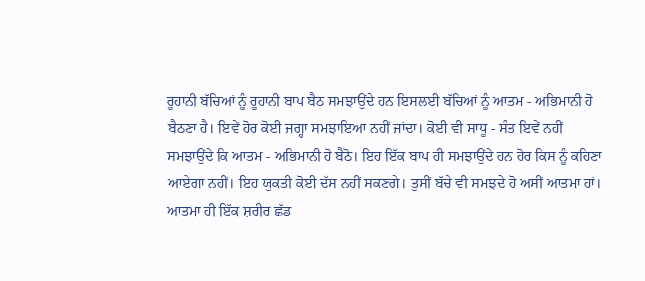ਰੂਹਾਨੀ ਬੱਚਿਆਂ ਨੂੰ ਰੂਹਾਨੀ ਬਾਪ ਬੈਠ ਸਮਝਾਉਂਦੇ ਹਨ ਇਸਲਈ ਬੱਚਿਆਂ ਨੂੰ ਆਤਮ - ਅਭਿਮਾਨੀ ਹੋ
ਬੈਠਣਾ ਹੈ। ਇਵੇਂ ਹੋਰ ਕੋਈ ਜਗ੍ਹਾ ਸਮਝਾਇਆ ਨਹੀਂ ਜਾਂਦਾ। ਕੋਈ ਵੀ ਸਾਧੂ - ਸੰਤ ਇਵੇਂ ਨਹੀਂ
ਸਮਝਾਉਂਦੇ ਕਿ ਆਤਮ - ਅਭਿਮਾਨੀ ਹੋ ਬੈਠੋ। ਇਹ ਇੱਕ ਬਾਪ ਹੀ ਸਮਝਾਉਂਦੇ ਹਨ ਹੋਰ ਕਿਸ ਨੂੰ ਕਹਿਣਾ
ਆਏਗਾ ਨਹੀਂ। ਇਹ ਯੁਕਤੀ ਕੋਈ ਦੱਸ ਨਹੀਂ ਸਕਣਗੇ। ਤੁਸੀਂ ਬੱਚੇ ਵੀ ਸਮਝਦੇ ਹੋ ਅਸੀਂ ਆਤਮਾ ਹਾਂ।
ਆਤਮਾ ਹੀ ਇੱਕ ਸ਼ਰੀਰ ਛੱਡ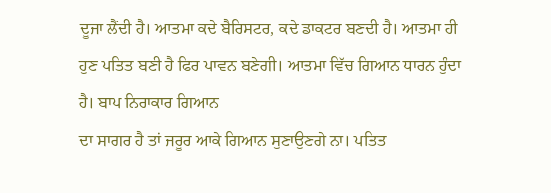ਦੂਜਾ ਲੈਂਦੀ ਹੈ। ਆਤਮਾ ਕਦੇ ਬੈਰਿਸਟਰ, ਕਦੇ ਡਾਕਟਰ ਬਣਦੀ ਹੈ। ਆਤਮਾ ਹੀ
ਹੁਣ ਪਤਿਤ ਬਣੀ ਹੈ ਫਿਰ ਪਾਵਨ ਬਣੇਗੀ। ਆਤਮਾ ਵਿੱਚ ਗਿਆਨ ਧਾਰਨ ਹੁੰਦਾ ਹੈ। ਬਾਪ ਨਿਰਾਕਾਰ ਗਿਆਨ
ਦਾ ਸਾਗਰ ਹੈ ਤਾਂ ਜਰੂਰ ਆਕੇ ਗਿਆਨ ਸੁਣਾਉਣਗੇ ਨਾ। ਪਤਿਤ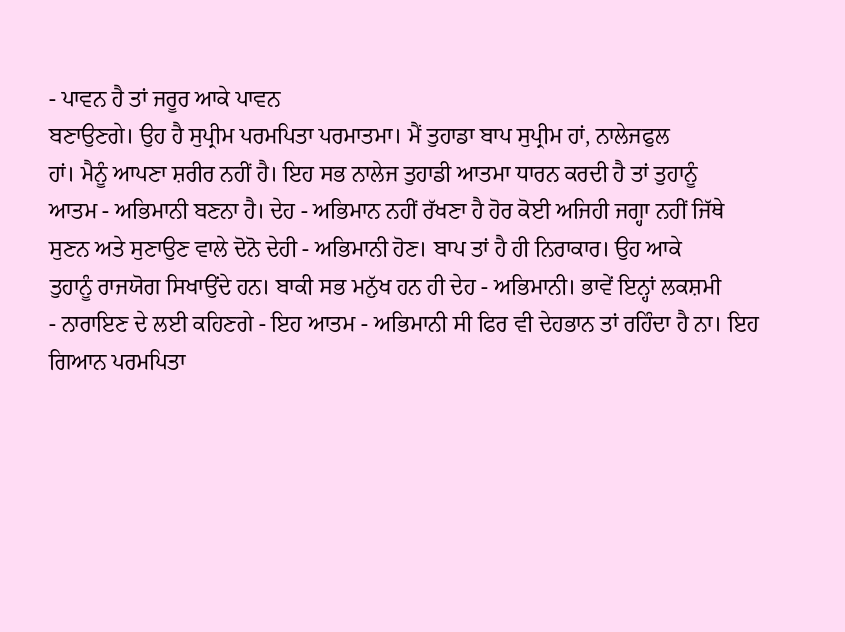- ਪਾਵਨ ਹੈ ਤਾਂ ਜਰੂਰ ਆਕੇ ਪਾਵਨ
ਬਣਾਉਣਗੇ। ਉਹ ਹੈ ਸੁਪ੍ਰੀਮ ਪਰਮਪਿਤਾ ਪਰਮਾਤਮਾ। ਮੈਂ ਤੁਹਾਡਾ ਬਾਪ ਸੁਪ੍ਰੀਮ ਹਾਂ, ਨਾਲੇਜਫੁਲ
ਹਾਂ। ਮੈਨੂੰ ਆਪਣਾ ਸ਼ਰੀਰ ਨਹੀਂ ਹੈ। ਇਹ ਸਭ ਨਾਲੇਜ ਤੁਹਾਡੀ ਆਤਮਾ ਧਾਰਨ ਕਰਦੀ ਹੈ ਤਾਂ ਤੁਹਾਨੂੰ
ਆਤਮ - ਅਭਿਮਾਨੀ ਬਣਨਾ ਹੈ। ਦੇਹ - ਅਭਿਮਾਨ ਨਹੀਂ ਰੱਖਣਾ ਹੈ ਹੋਰ ਕੋਈ ਅਜਿਹੀ ਜਗ੍ਹਾ ਨਹੀਂ ਜਿੱਥੇ
ਸੁਣਨ ਅਤੇ ਸੁਣਾਉਣ ਵਾਲੇ ਦੋਨੋ ਦੇਹੀ - ਅਭਿਮਾਨੀ ਹੋਣ। ਬਾਪ ਤਾਂ ਹੈ ਹੀ ਨਿਰਾਕਾਰ। ਉਹ ਆਕੇ
ਤੁਹਾਨੂੰ ਰਾਜਯੋਗ ਸਿਖਾਉਂਦੇ ਹਨ। ਬਾਕੀ ਸਭ ਮਨੁੱਖ ਹਨ ਹੀ ਦੇਹ - ਅਭਿਮਾਨੀ। ਭਾਵੇਂ ਇਨ੍ਹਾਂ ਲਕਸ਼ਮੀ
- ਨਾਰਾਇਣ ਦੇ ਲਈ ਕਹਿਣਗੇ - ਇਹ ਆਤਮ - ਅਭਿਮਾਨੀ ਸੀ ਫਿਰ ਵੀ ਦੇਹਭਾਨ ਤਾਂ ਰਹਿੰਦਾ ਹੈ ਨਾ। ਇਹ
ਗਿਆਨ ਪਰਮਪਿਤਾ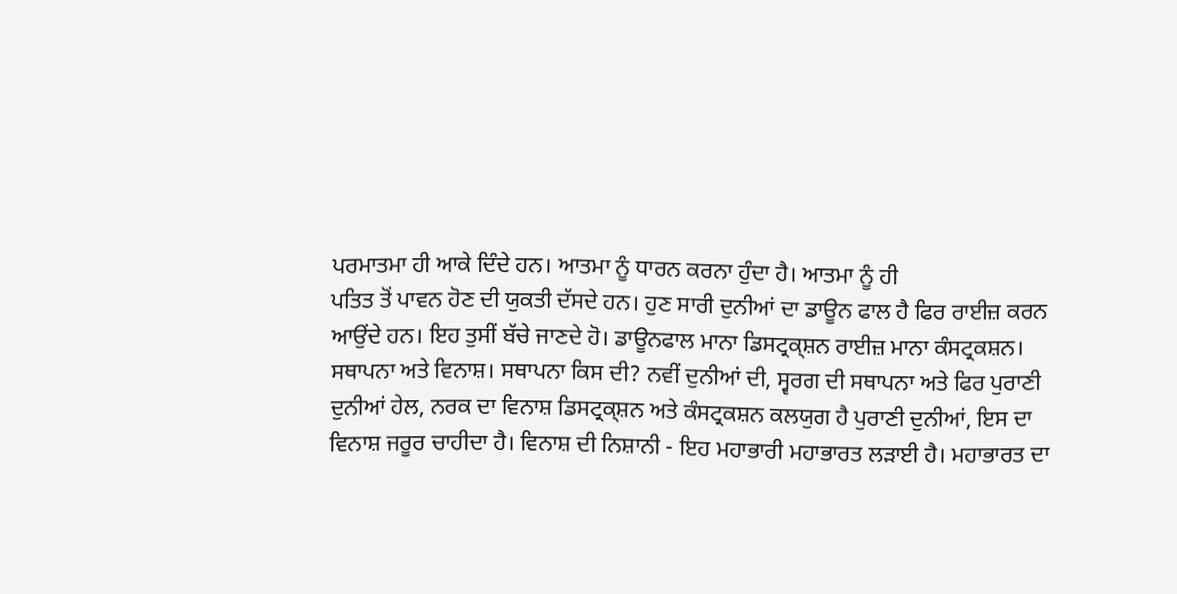ਪਰਮਾਤਮਾ ਹੀ ਆਕੇ ਦਿੰਦੇ ਹਨ। ਆਤਮਾ ਨੂੰ ਧਾਰਨ ਕਰਨਾ ਹੁੰਦਾ ਹੈ। ਆਤਮਾ ਨੂੰ ਹੀ
ਪਤਿਤ ਤੋਂ ਪਾਵਨ ਹੋਣ ਦੀ ਯੁਕਤੀ ਦੱਸਦੇ ਹਨ। ਹੁਣ ਸਾਰੀ ਦੁਨੀਆਂ ਦਾ ਡਾਊਨ ਫਾਲ ਹੈ ਫਿਰ ਰਾਈਜ਼ ਕਰਨ
ਆਉਂਦੇ ਹਨ। ਇਹ ਤੁਸੀਂ ਬੱਚੇ ਜਾਣਦੇ ਹੋ। ਡਾਊਨਫਾਲ ਮਾਨਾ ਡਿਸਟ੍ਰਕ੍ਸ਼ਨ ਰਾਈਜ਼ ਮਾਨਾ ਕੰਸਟ੍ਰਕਸ਼ਨ।
ਸਥਾਪਨਾ ਅਤੇ ਵਿਨਾਸ਼। ਸਥਾਪਨਾ ਕਿਸ ਦੀ? ਨਵੀਂ ਦੁਨੀਆਂ ਦੀ, ਸ੍ਵਰਗ ਦੀ ਸਥਾਪਨਾ ਅਤੇ ਫਿਰ ਪੁਰਾਣੀ
ਦੁਨੀਆਂ ਹੇਲ, ਨਰਕ ਦਾ ਵਿਨਾਸ਼ ਡਿਸਟ੍ਰਕ੍ਸ਼ਨ ਅਤੇ ਕੰਸਟ੍ਰਕਸ਼ਨ ਕਲਯੁਗ ਹੈ ਪੁਰਾਣੀ ਦੁਨੀਆਂ, ਇਸ ਦਾ
ਵਿਨਾਸ਼ ਜਰੂਰ ਚਾਹੀਦਾ ਹੈ। ਵਿਨਾਸ਼ ਦੀ ਨਿਸ਼ਾਨੀ - ਇਹ ਮਹਾਭਾਰੀ ਮਹਾਭਾਰਤ ਲੜਾਈ ਹੈ। ਮਹਾਭਾਰਤ ਦਾ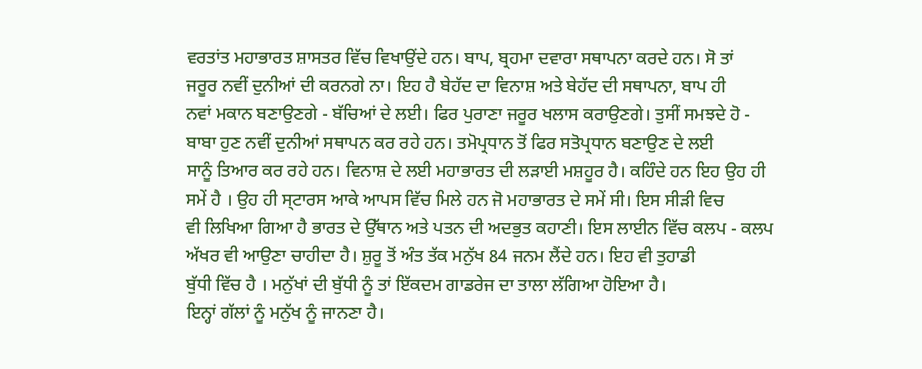ਵਰਤਾਂਤ ਮਹਾਭਾਰਤ ਸ਼ਾਸਤਰ ਵਿੱਚ ਵਿਖਾਉਂਦੇ ਹਨ। ਬਾਪ, ਬ੍ਰਹਮਾ ਦਵਾਰਾ ਸਥਾਪਨਾ ਕਰਦੇ ਹਨ। ਸੋ ਤਾਂ
ਜਰੂਰ ਨਵੀਂ ਦੁਨੀਆਂ ਦੀ ਕਰਨਗੇ ਨਾ। ਇਹ ਹੈ ਬੇਹੱਦ ਦਾ ਵਿਨਾਸ਼ ਅਤੇ ਬੇਹੱਦ ਦੀ ਸਥਾਪਨਾ, ਬਾਪ ਹੀ
ਨਵਾਂ ਮਕਾਨ ਬਣਾਉਣਗੇ - ਬੱਚਿਆਂ ਦੇ ਲਈ। ਫਿਰ ਪੁਰਾਣਾ ਜਰੂਰ ਖਲਾਸ ਕਰਾਉਣਗੇ। ਤੁਸੀਂ ਸਮਝਦੇ ਹੋ -
ਬਾਬਾ ਹੁਣ ਨਵੀਂ ਦੁਨੀਆਂ ਸਥਾਪਨ ਕਰ ਰਹੇ ਹਨ। ਤਮੋਪ੍ਰਧਾਨ ਤੋਂ ਫਿਰ ਸਤੋਪ੍ਰਧਾਨ ਬਣਾਉਣ ਦੇ ਲਈ
ਸਾਨੂੰ ਤਿਆਰ ਕਰ ਰਹੇ ਹਨ। ਵਿਨਾਸ਼ ਦੇ ਲਈ ਮਹਾਭਾਰਤ ਦੀ ਲੜਾਈ ਮਸ਼ਹੂਰ ਹੈ। ਕਹਿੰਦੇ ਹਨ ਇਹ ਉਹ ਹੀ
ਸਮੇਂ ਹੈ । ਉਹ ਹੀ ਸ੍ਟਾਰਸ ਆਕੇ ਆਪਸ ਵਿੱਚ ਮਿਲੇ ਹਨ ਜੋ ਮਹਾਭਾਰਤ ਦੇ ਸਮੇਂ ਸੀ। ਇਸ ਸੀੜੀ ਵਿਚ
ਵੀ ਲਿਖਿਆ ਗਿਆ ਹੈ ਭਾਰਤ ਦੇ ਉੱਥਾਨ ਅਤੇ ਪਤਨ ਦੀ ਅਦਭੁਤ ਕਹਾਣੀ। ਇਸ ਲਾਈਨ ਵਿੱਚ ਕਲਪ - ਕਲਪ
ਅੱਖਰ ਵੀ ਆਉਣਾ ਚਾਹੀਦਾ ਹੈ। ਸ਼ੁਰੂ ਤੋਂ ਅੰਤ ਤੱਕ ਮਨੁੱਖ 84 ਜਨਮ ਲੈਂਦੇ ਹਨ। ਇਹ ਵੀ ਤੁਹਾਡੀ
ਬੁੱਧੀ ਵਿੱਚ ਹੈ । ਮਨੁੱਖਾਂ ਦੀ ਬੁੱਧੀ ਨੂੰ ਤਾਂ ਇੱਕਦਮ ਗਾਡਰੇਜ ਦਾ ਤਾਲਾ ਲੱਗਿਆ ਹੋਇਆ ਹੈ।
ਇਨ੍ਹਾਂ ਗੱਲਾਂ ਨੂੰ ਮਨੁੱਖ ਨੂੰ ਜਾਨਣਾ ਹੈ।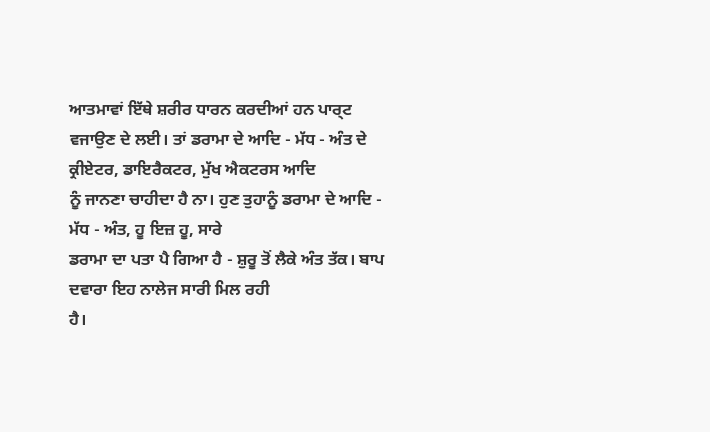ਆਤਮਾਵਾਂ ਇੱਥੇ ਸ਼ਰੀਰ ਧਾਰਨ ਕਰਦੀਆਂ ਹਨ ਪਾਰ੍ਟ
ਵਜਾਉਣ ਦੇ ਲਈ। ਤਾਂ ਡਰਾਮਾ ਦੇ ਆਦਿ - ਮੱਧ - ਅੰਤ ਦੇ ਕ੍ਰੀਏਟਰ, ਡਾਇਰੈਕਟਰ, ਮੁੱਖ ਐਕਟਰਸ ਆਦਿ
ਨੂੰ ਜਾਨਣਾ ਚਾਹੀਦਾ ਹੈ ਨਾ। ਹੁਣ ਤੁਹਾਨੂੰ ਡਰਾਮਾ ਦੇ ਆਦਿ - ਮੱਧ - ਅੰਤ, ਹੂ ਇਜ਼ ਹੂ, ਸਾਰੇ
ਡਰਾਮਾ ਦਾ ਪਤਾ ਪੈ ਗਿਆ ਹੈ - ਸ਼ੁਰੂ ਤੋਂ ਲੈਕੇ ਅੰਤ ਤੱਕ। ਬਾਪ ਦਵਾਰਾ ਇਹ ਨਾਲੇਜ ਸਾਰੀ ਮਿਲ ਰਹੀ
ਹੈ।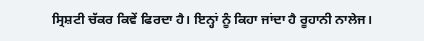ਸ੍ਰਿਸ਼ਟੀ ਚੱਕਰ ਕਿਵੇਂ ਫਿਰਦਾ ਹੈ। ਇਨ੍ਹਾਂ ਨੂੰ ਕਿਹਾ ਜਾਂਦਾ ਹੈ ਰੂਹਾਨੀ ਨਾਲੇਜ।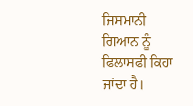ਜਿਸਮਾਨੀ
ਗਿਆਨ ਨੂੰ ਫਿਲਾਸਫੀ ਕਿਹਾ ਜਾਂਦਾ ਹੈ।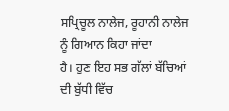ਸਪ੍ਰਿਚੂਲ ਨਾਲੇਜ, ਰੂਹਾਨੀ ਨਾਲੇਜ ਨੂੰ ਗਿਆਨ ਕਿਹਾ ਜਾਂਦਾ
ਹੈ। ਹੁਣ ਇਹ ਸਭ ਗੱਲਾਂ ਬੱਚਿਆਂ ਦੀ ਬੁੱਧੀ ਵਿੱਚ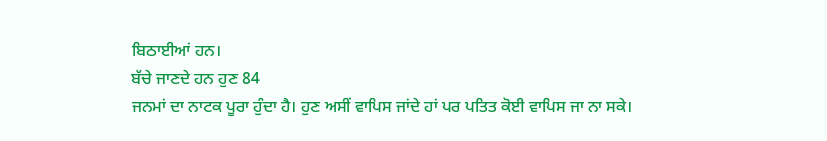ਬਿਠਾਈਆਂ ਹਨ।
ਬੱਚੇ ਜਾਣਦੇ ਹਨ ਹੁਣ 84
ਜਨਮਾਂ ਦਾ ਨਾਟਕ ਪੂਰਾ ਹੁੰਦਾ ਹੈ। ਹੁਣ ਅਸੀਂ ਵਾਪਿਸ ਜਾਂਦੇ ਹਾਂ ਪਰ ਪਤਿਤ ਕੋਈ ਵਾਪਿਸ ਜਾ ਨਾ ਸਕੇ।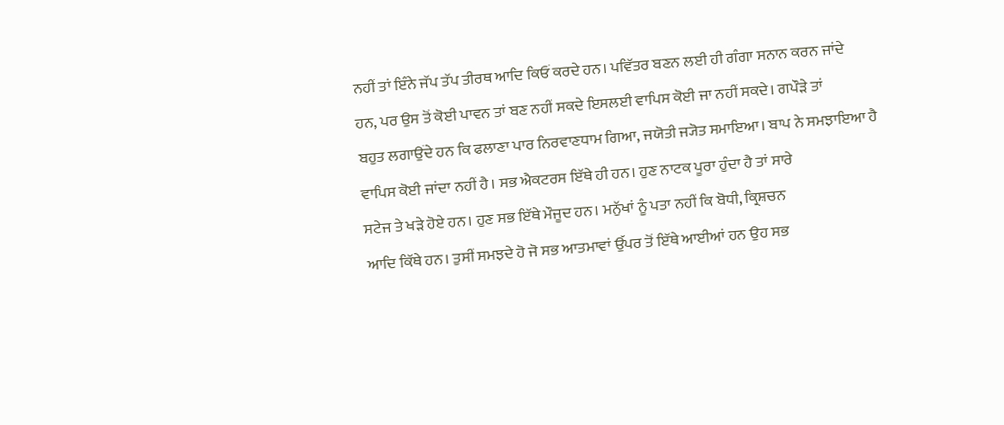ਨਹੀਂ ਤਾਂ ਇੰਨੇ ਜੱਪ ਤੱਪ ਤੀਰਥ ਆਦਿ ਕਿਓਂ ਕਰਦੇ ਹਨ। ਪਵਿੱਤਰ ਬਣਨ ਲਈ ਹੀ ਗੰਗਾ ਸਨਾਨ ਕਰਨ ਜਾਂਦੇ
ਹਨ, ਪਰ ਉਸ ਤੋਂ ਕੋਈ ਪਾਵਨ ਤਾਂ ਬਣ ਨਹੀਂ ਸਕਦੇ ਇਸਲਈ ਵਾਪਿਸ ਕੋਈ ਜਾ ਨਹੀਂ ਸਕਦੇ। ਗਪੌੜੇ ਤਾਂ
ਬਹੁਤ ਲਗਾਉਂਦੇ ਹਨ ਕਿ ਫਲਾਣਾ ਪਾਰ ਨਿਰਵਾਣਧਾਮ ਗਿਆ, ਜਯੋਤੀ ਜ੍ਯੋਤ ਸਮਾਇਆ। ਬਾਪ ਨੇ ਸਮਝਾਇਆ ਹੈ
ਵਾਪਿਸ ਕੋਈ ਜਾਂਦਾ ਨਹੀਂ ਹੈ। ਸਭ ਐਕਟਰਸ ਇੱਥੇ ਹੀ ਹਨ। ਹੁਣ ਨਾਟਕ ਪੂਰਾ ਹੁੰਦਾ ਹੈ ਤਾਂ ਸਾਰੇ
ਸਟੇਜ ਤੇ ਖੜੇ ਹੋਏ ਹਨ। ਹੁਣ ਸਭ ਇੱਥੇ ਮੌਜੂਦ ਹਨ। ਮਨੁੱਖਾਂ ਨੂੰ ਪਤਾ ਨਹੀਂ ਕਿ ਬੋਧੀ, ਕ੍ਰਿਸ਼ਚਨ
ਆਦਿ ਕਿੱਥੇ ਹਨ। ਤੁਸੀਂ ਸਮਝਦੇ ਹੋ ਜੋ ਸਭ ਆਤਮਾਵਾਂ ਉੱਪਰ ਤੋਂ ਇੱਥੇ ਆਈਆਂ ਹਨ ਉਹ ਸਭ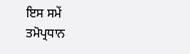ਇਸ ਸਮੇਂ
ਤਮੋਪ੍ਰਧਾਨ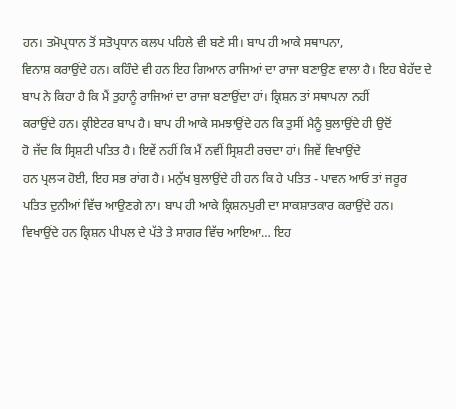ਹਨ। ਤਮੋਪ੍ਰਧਾਨ ਤੋਂ ਸਤੋਪ੍ਰਧਾਨ ਕਲਪ ਪਹਿਲੇ ਵੀ ਬਣੇ ਸੀ। ਬਾਪ ਹੀ ਆਕੇ ਸਥਾਪਨਾ,
ਵਿਨਾਸ਼ ਕਰਾਉਂਦੇ ਹਨ। ਕਹਿੰਦੇ ਵੀ ਹਨ ਇਹ ਗਿਆਨ ਰਾਜਿਆਂ ਦਾ ਰਾਜਾ ਬਣਾਉਣ ਵਾਲਾ ਹੈ। ਇਹ ਬੇਹੱਦ ਦੇ
ਬਾਪ ਨੇ ਕਿਹਾ ਹੈ ਕਿ ਮੈਂ ਤੁਹਾਨੂੰ ਰਾਜਿਆਂ ਦਾ ਰਾਜਾ ਬਣਾਉਂਦਾ ਹਾਂ। ਕ੍ਰਿਸ਼ਨ ਤਾਂ ਸਥਾਪਨਾ ਨਹੀਂ
ਕਰਾਉਂਦੇ ਹਨ। ਕ੍ਰੀਏਟਰ ਬਾਪ ਹੈ। ਬਾਪ ਹੀ ਆਕੇ ਸਮਝਾਉਂਦੇ ਹਨ ਕਿ ਤੁਸੀਂ ਮੈਨੂੰ ਬੁਲਾਉਂਦੇ ਹੀ ਉਦੋਂ
ਹੋ ਜੱਦ ਕਿ ਸ੍ਰਿਸ਼ਟੀ ਪਤਿਤ ਹੈ। ਇਵੇਂ ਨਹੀਂ ਕਿ ਮੈਂ ਨਵੀਂ ਸ੍ਰਿਸ਼ਟੀ ਰਚਦਾ ਹਾਂ। ਜਿਵੇਂ ਵਿਖਾਉਂਦੇ
ਹਨ ਪ੍ਰਲ੍ਯ ਹੋਈ, ਇਹ ਸਭ ਰਾਂਗ ਹੈ। ਮਨੁੱਖ ਬੁਲਾਉਂਦੇ ਹੀ ਹਨ ਕਿ ਹੇ ਪਤਿਤ - ਪਾਵਨ ਆਓ ਤਾਂ ਜਰੂਰ
ਪਤਿਤ ਦੁਨੀਆਂ ਵਿੱਚ ਆਉਣਗੇ ਨਾ। ਬਾਪ ਹੀ ਆਕੇ ਕ੍ਰਿਸ਼ਨਪੁਰੀ ਦਾ ਸਾਕਸ਼ਾਤਕਾਰ ਕਰਾਉਂਦੇ ਹਨ।
ਵਿਖਾਉਂਦੇ ਹਨ ਕ੍ਰਿਸ਼ਨ ਪੀਪਲ ਦੇ ਪੱਤੇ ਤੇ ਸਾਗਰ ਵਿੱਚ ਆਇਆ… ਇਹ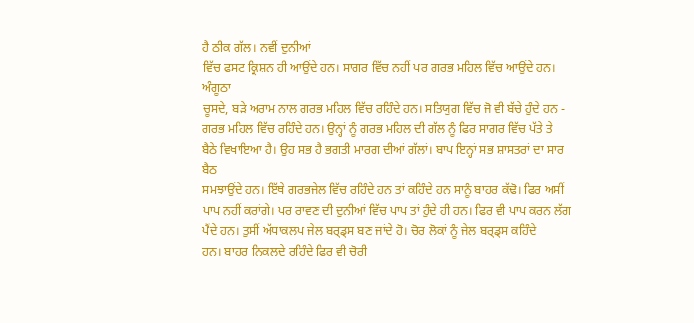ਹੈ ਠੀਕ ਗੱਲ। ਨਵੀਂ ਦੁਨੀਆਂ
ਵਿੱਚ ਫਸਟ ਕ੍ਰਿਸ਼ਨ ਹੀ ਆਉਂਦੇ ਹਨ। ਸਾਗਰ ਵਿੱਚ ਨਹੀਂ ਪਰ ਗਰਭ ਮਹਿਲ ਵਿੱਚ ਆਉਂਦੇ ਹਨ। ਅੰਗੂਠਾ
ਚੂਸਦੇ, ਬੜੇ ਅਰਾਮ ਨਾਲ ਗਰਭ ਮਹਿਲ ਵਿੱਚ ਰਹਿੰਦੇ ਹਨ। ਸਤਿਯੁਗ ਵਿੱਚ ਜੋ ਵੀ ਬੱਚੇ ਹੁੰਦੇ ਹਨ -
ਗਰਭ ਮਹਿਲ ਵਿੱਚ ਰਹਿੰਦੇ ਹਨ। ਉਨ੍ਹਾਂ ਨੂੰ ਗਰਭ ਮਹਿਲ ਦੀ ਗੱਲ ਨੂੰ ਫਿਰ ਸਾਗਰ ਵਿੱਚ ਪੱਤੇ ਤੇ
ਬੈਠੇ ਵਿਖਾਇਆ ਹੈ। ਉਹ ਸਭ ਹੈ ਭਗਤੀ ਮਾਰਗ ਦੀਆਂ ਗੱਲਾਂ। ਬਾਪ ਇਨ੍ਹਾਂ ਸਭ ਸ਼ਾਸਤਰਾਂ ਦਾ ਸਾਰ ਬੈਠ
ਸਮਝਾਉਂਦੇ ਹਨ। ਇੱਥੇ ਗਰਭਜੇਲ ਵਿੱਚ ਰਹਿੰਦੇ ਹਨ ਤਾਂ ਕਹਿੰਦੇ ਹਨ ਸਾਨੂੰ ਬਾਹਰ ਕੱਢੋ। ਫਿਰ ਅਸੀਂ
ਪਾਪ ਨਹੀਂ ਕਰਾਂਗੇ। ਪਰ ਰਾਵਣ ਦੀ ਦੁਨੀਆਂ ਵਿੱਚ ਪਾਪ ਤਾਂ ਹੁੰਦੇ ਹੀ ਹਨ। ਫਿਰ ਵੀ ਪਾਪ ਕਰਨ ਲੱਗ
ਪੈਂਦੇ ਹਨ। ਤੁਸੀਂ ਅੱਧਾਕਲਪ ਜੇਲ ਬਰ੍ਡ੍ਸ ਬਣ ਜਾਂਦੇ ਹੋ। ਚੋਰ ਲੋਕਾਂ ਨੂੰ ਜੇਲ ਬਰ੍ਡ੍ਸ ਕਹਿੰਦੇ
ਹਨ। ਬਾਹਰ ਨਿਕਲਦੇ ਰਹਿੰਦੇ ਫਿਰ ਵੀ ਚੋਰੀ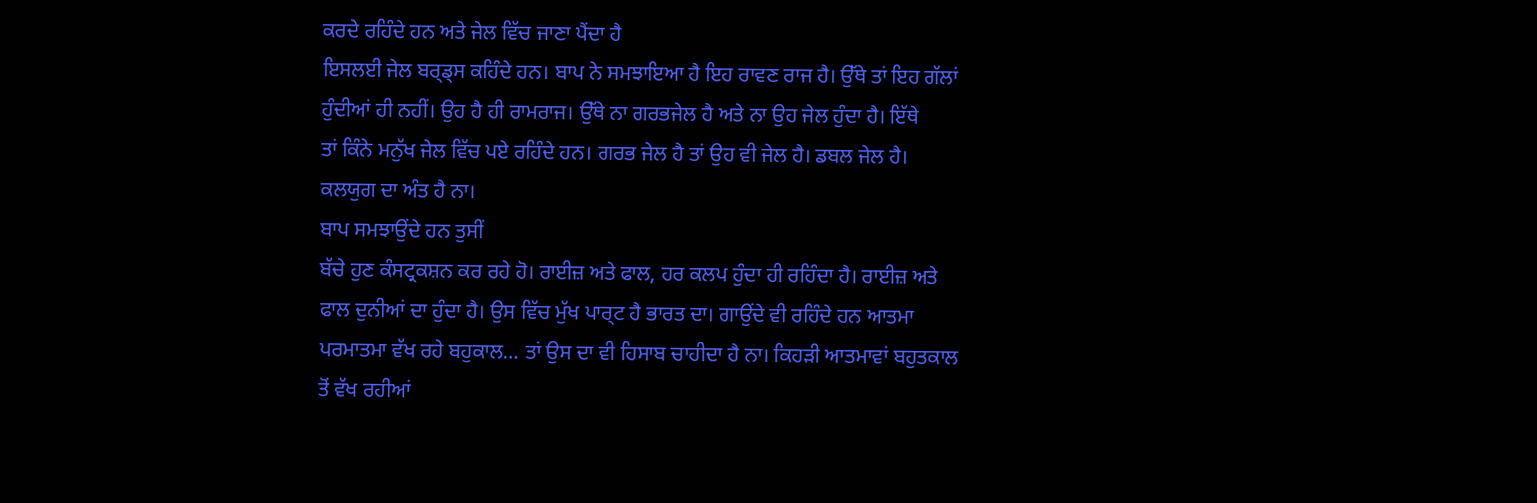ਕਰਦੇ ਰਹਿੰਦੇ ਹਨ ਅਤੇ ਜੇਲ ਵਿੱਚ ਜਾਣਾ ਪੈਂਦਾ ਹੈ
ਇਸਲਈ ਜੇਲ ਬਰ੍ਡ੍ਸ ਕਹਿੰਦੇ ਹਨ। ਬਾਪ ਨੇ ਸਮਝਾਇਆ ਹੈ ਇਹ ਰਾਵਣ ਰਾਜ ਹੈ। ਉੱਥੇ ਤਾਂ ਇਹ ਗੱਲਾਂ
ਹੁੰਦੀਆਂ ਹੀ ਨਹੀਂ। ਉਹ ਹੈ ਹੀ ਰਾਮਰਾਜ। ਉੱਥੇ ਨਾ ਗਰਭਜੇਲ ਹੈ ਅਤੇ ਨਾ ਉਹ ਜੇਲ ਹੁੰਦਾ ਹੈ। ਇੱਥੇ
ਤਾਂ ਕਿੰਨੇ ਮਨੁੱਖ ਜੇਲ ਵਿੱਚ ਪਏ ਰਹਿੰਦੇ ਹਨ। ਗਰਭ ਜੇਲ ਹੈ ਤਾਂ ਉਹ ਵੀ ਜੇਲ ਹੈ। ਡਬਲ ਜੇਲ ਹੈ।
ਕਲਯੁਗ ਦਾ ਅੰਤ ਹੈ ਨਾ।
ਬਾਪ ਸਮਝਾਉਂਦੇ ਹਨ ਤੁਸੀਂ
ਬੱਚੇ ਹੁਣ ਕੰਸਟ੍ਰਕਸ਼ਨ ਕਰ ਰਹੇ ਹੋ। ਰਾਈਜ਼ ਅਤੇ ਫਾਲ, ਹਰ ਕਲਪ ਹੁੰਦਾ ਹੀ ਰਹਿੰਦਾ ਹੈ। ਰਾਈਜ਼ ਅਤੇ
ਫਾਲ ਦੁਨੀਆਂ ਦਾ ਹੁੰਦਾ ਹੈ। ਉਸ ਵਿੱਚ ਮੁੱਖ ਪਾਰ੍ਟ ਹੈ ਭਾਰਤ ਦਾ। ਗਾਉਂਦੇ ਵੀ ਰਹਿੰਦੇ ਹਨ ਆਤਮਾ
ਪਰਮਾਤਮਾ ਵੱਖ ਰਹੇ ਬਹੁਕਾਲ… ਤਾਂ ਉਸ ਦਾ ਵੀ ਹਿਸਾਬ ਚਾਹੀਦਾ ਹੈ ਨਾ। ਕਿਹੜੀ ਆਤਮਾਵਾਂ ਬਹੁਤਕਾਲ
ਤੋਂ ਵੱਖ ਰਹੀਆਂ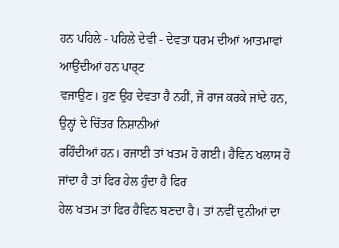ਹਨ ਪਹਿਲੇ - ਪਹਿਲੇ ਦੇਵੀ - ਦੇਵਤਾ ਧਰਮ ਦੀਆਂ ਆਤਮਾਵਾਂ ਆਉਂਦੀਆਂ ਹਨ ਪਾਰ੍ਟ
ਵਜਾਉਣ। ਹੁਣ ਉਹ ਦੇਵਤਾ ਹੈ ਨਹੀਂ, ਜੋ ਰਾਜ ਕਰਕੇ ਜਾਂਦੇ ਹਨ, ਉਨ੍ਹਾਂ ਦੇ ਚਿੱਤਰ ਨਿਸ਼ਾਨੀਆਂ
ਰਹਿੰਦੀਆਂ ਹਨ। ਰਜਾਈ ਤਾਂ ਖਤਮ ਹੋ ਗਈ। ਹੈਵਿਨ ਖਲਾਸ ਹੋ ਜਾਂਦਾ ਹੈ ਤਾਂ ਫਿਰ ਹੇਲ ਹੁੰਦਾ ਹੈ ਫਿਰ
ਹੇਲ ਖਤਮ ਤਾਂ ਫਿਰ ਹੈਵਿਨ ਬਣਦਾ ਹੈ। ਤਾਂ ਨਵੀਂ ਦੁਨੀਆਂ ਦਾ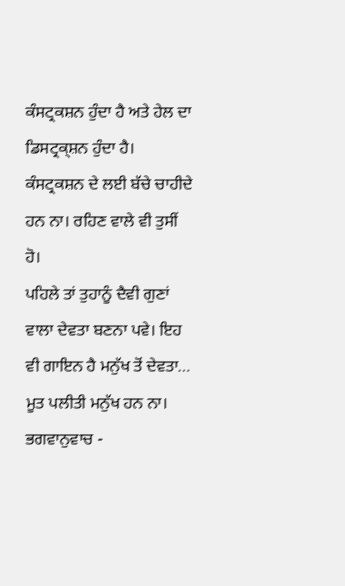ਕੰਸਟ੍ਰਕਸ਼ਨ ਹੁੰਦਾ ਹੈ ਅਤੇ ਹੇਲ ਦਾ
ਡਿਸਟ੍ਰਕ੍ਸ਼ਨ ਹੁੰਦਾ ਹੈ। ਕੰਸਟ੍ਰਕਸ਼ਨ ਦੇ ਲਈ ਬੱਚੇ ਚਾਹੀਦੇ ਹਨ ਨਾ। ਰਹਿਣ ਵਾਲੇ ਵੀ ਤੁਸੀਂ ਹੋ।
ਪਹਿਲੇ ਤਾਂ ਤੁਹਾਨੂੰ ਦੈਵੀ ਗੁਣਾਂ ਵਾਲਾ ਦੇਵਤਾ ਬਣਨਾ ਪਵੇ। ਇਹ ਵੀ ਗਾਇਨ ਹੈ ਮਨੁੱਖ ਤੋਂ ਦੇਵਤਾ…
ਮੂਤ ਪਲੀਤੀ ਮਨੁੱਖ ਹਨ ਨਾ। ਭਗਵਾਨੁਵਾਚ -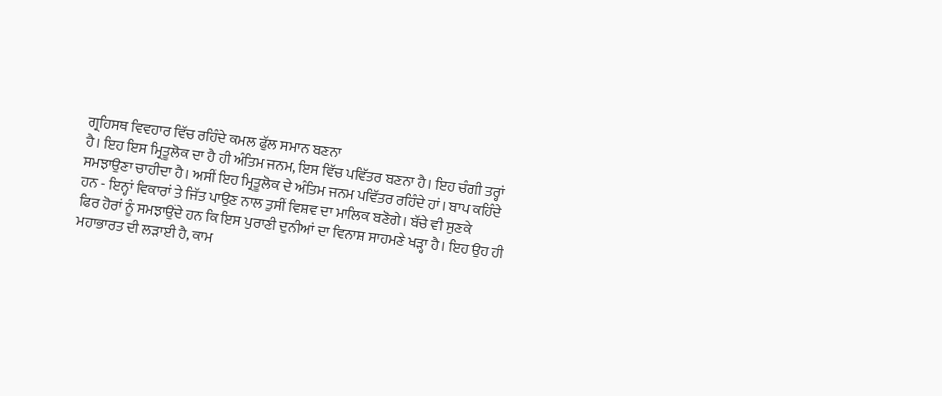ਗ੍ਰਹਿਸਥ ਵਿਵਹਾਰ ਵਿੱਚ ਰਹਿੰਦੇ ਕਮਲ ਫੁੱਲ ਸਮਾਨ ਬਣਨਾ
ਹੈ। ਇਹ ਇਸ ਮ੍ਰਿਤੂਲੋਕ ਦਾ ਹੈ ਹੀ ਅੰਤਿਮ ਜਨਮ, ਇਸ ਵਿੱਚ ਪਵਿੱਤਰ ਬਣਨਾ ਹੈ। ਇਹ ਚੰਗੀ ਤਰ੍ਹਾਂ
ਸਮਝਾਉਣਾ ਚਾਹੀਦਾ ਹੈ। ਅਸੀਂ ਇਹ ਮ੍ਰਿਤੂਲੋਕ ਦੇ ਅੰਤਿਮ ਜਨਮ ਪਵਿੱਤਰ ਰਹਿੰਦੇ ਹਾਂ। ਬਾਪ ਕਹਿੰਦੇ
ਹਨ - ਇਨ੍ਹਾਂ ਵਿਕਾਰਾਂ ਤੇ ਜਿੱਤ ਪਾਉਣ ਨਾਲ ਤੁਸੀਂ ਵਿਸ਼ਵ ਦਾ ਮਾਲਿਕ ਬਣੋਗੇ। ਬੱਚੇ ਵੀ ਸੁਣਕੇ
ਫਿਰ ਹੋਰਾਂ ਨੂੰ ਸਮਝਾਉਂਦੇ ਹਨ ਕਿ ਇਸ ਪੁਰਾਣੀ ਦੁਨੀਆਂ ਦਾ ਵਿਨਾਸ਼ ਸਾਹਮਣੇ ਖੜ੍ਹਾ ਹੈ। ਇਹ ਉਹ ਹੀ
ਮਹਾਭਾਰਤ ਦੀ ਲੜਾਈ ਹੈ, ਕਾਮ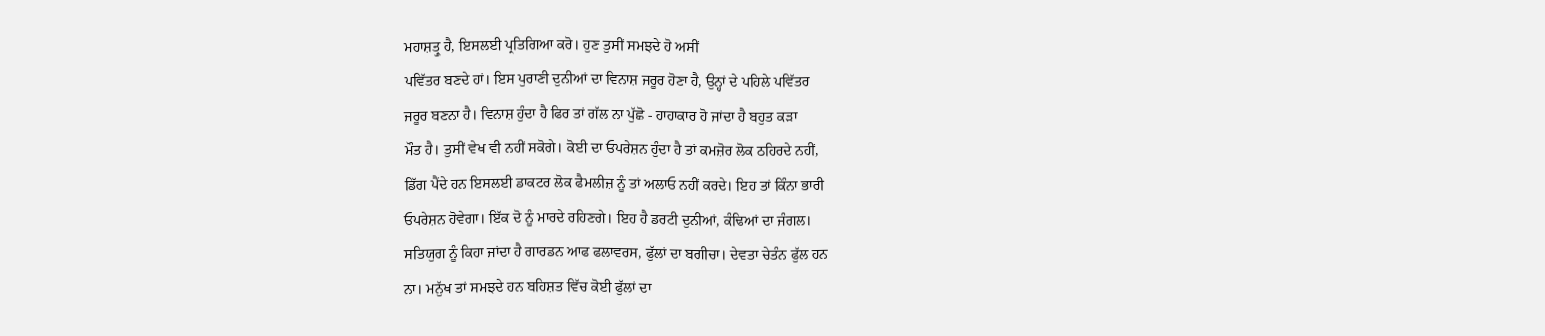ਮਹਾਸ਼ਤ੍ਰੁ ਹੈ, ਇਸਲਈ ਪ੍ਰਤਿਗਿਆ ਕਰੋ। ਹੁਣ ਤੁਸੀਂ ਸਮਝਦੇ ਹੋ ਅਸੀਂ
ਪਵਿੱਤਰ ਬਣਦੇ ਹਾਂ। ਇਸ ਪੁਰਾਣੀ ਦੁਨੀਆਂ ਦਾ ਵਿਨਾਸ਼ ਜਰੂਰ ਹੋਣਾ ਹੈ, ਉਨ੍ਹਾਂ ਦੇ ਪਹਿਲੇ ਪਵਿੱਤਰ
ਜਰੂਰ ਬਣਨਾ ਹੈ। ਵਿਨਾਸ਼ ਹੁੰਦਾ ਹੈ ਫਿਰ ਤਾਂ ਗੱਲ ਨਾ ਪੁੱਛੋ - ਹਾਹਾਕਾਰ ਹੋ ਜਾਂਦਾ ਹੈ ਬਹੁਤ ਕੜਾ
ਮੌਤ ਹੈ। ਤੁਸੀਂ ਵੇਖ ਵੀ ਨਹੀਂ ਸਕੋਗੇ। ਕੋਈ ਦਾ ਓਪਰੇਸ਼ਨ ਹੁੰਦਾ ਹੈ ਤਾਂ ਕਮਜ਼ੋਰ ਲੋਕ ਠਹਿਰਦੇ ਨਹੀਂ,
ਡਿੱਗ ਪੈਂਦੇ ਹਨ ਇਸਲਈ ਡਾਕਟਰ ਲੋਕ ਫੈਮਲੀਜ਼ ਨੂੰ ਤਾਂ ਅਲਾਓ ਨਹੀਂ ਕਰਦੇ। ਇਹ ਤਾਂ ਕਿੰਨਾ ਭਾਰੀ
ਓਪਰੇਸ਼ਨ ਹੋਵੇਗਾ। ਇੱਕ ਦੋ ਨੂੰ ਮਾਰਦੇ ਰਹਿਣਗੇ। ਇਹ ਹੈ ਡਰਟੀ ਦੁਨੀਆਂ, ਕੰਢਿਆਂ ਦਾ ਜੰਗਲ।
ਸਤਿਯੁਗ ਨੂੰ ਕਿਹਾ ਜਾਂਦਾ ਹੈ ਗਾਰਡਨ ਆਫ ਫਲਾਵਰਸ, ਫੁੱਲਾਂ ਦਾ ਬਗੀਚਾ। ਦੇਵਤਾ ਚੇਤੰਨ ਫੁੱਲ ਹਨ
ਨਾ। ਮਨੁੱਖ ਤਾਂ ਸਮਝਦੇ ਹਨ ਬਹਿਸ਼ਤ ਵਿੱਚ ਕੋਈ ਫੁੱਲਾਂ ਦਾ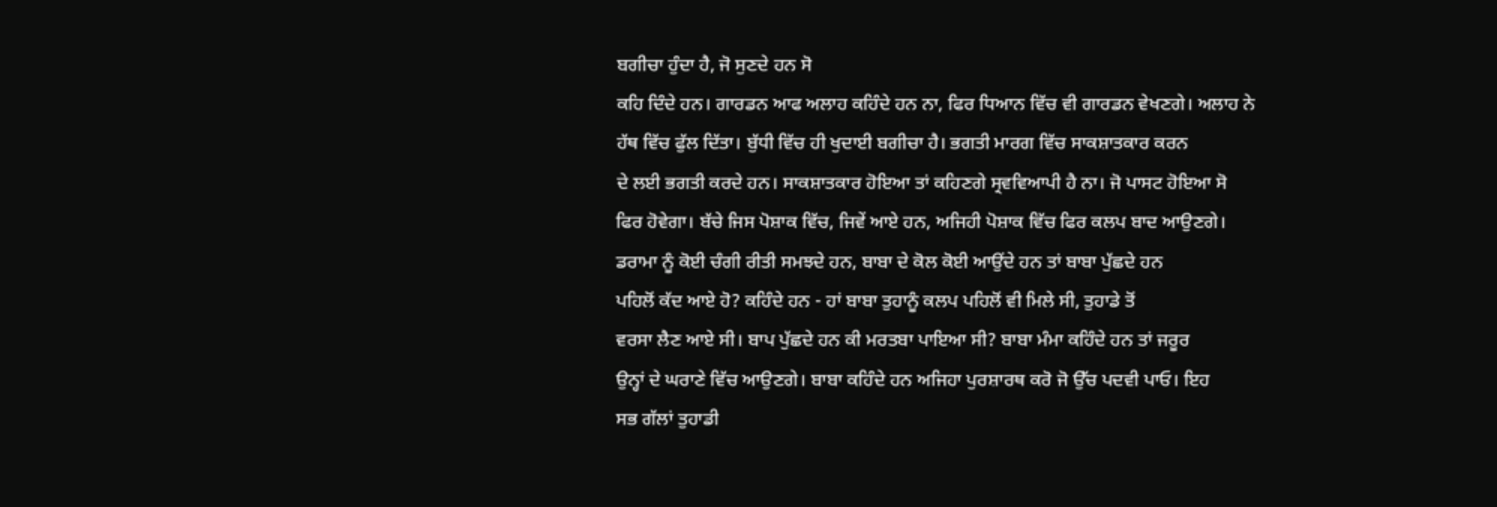ਬਗੀਚਾ ਹੁੰਦਾ ਹੈ, ਜੋ ਸੁਣਦੇ ਹਨ ਸੋ
ਕਹਿ ਦਿੰਦੇ ਹਨ। ਗਾਰਡਨ ਆਫ ਅਲਾਹ ਕਹਿੰਦੇ ਹਨ ਨਾ, ਫਿਰ ਧਿਆਨ ਵਿੱਚ ਵੀ ਗਾਰਡਨ ਵੇਖਣਗੇ। ਅਲਾਹ ਨੇ
ਹੱਥ ਵਿੱਚ ਫੁੱਲ ਦਿੱਤਾ। ਬੁੱਧੀ ਵਿੱਚ ਹੀ ਖੁਦਾਈ ਬਗੀਚਾ ਹੈ। ਭਗਤੀ ਮਾਰਗ ਵਿੱਚ ਸਾਕਸ਼ਾਤਕਾਰ ਕਰਨ
ਦੇ ਲਈ ਭਗਤੀ ਕਰਦੇ ਹਨ। ਸਾਕਸ਼ਾਤਕਾਰ ਹੋਇਆ ਤਾਂ ਕਹਿਣਗੇ ਸ੍ਰਵਵਿਆਪੀ ਹੈ ਨਾ। ਜੋ ਪਾਸਟ ਹੋਇਆ ਸੋ
ਫਿਰ ਹੋਵੇਗਾ। ਬੱਚੇ ਜਿਸ ਪੋਸ਼ਾਕ ਵਿੱਚ, ਜਿਵੇਂ ਆਏ ਹਨ, ਅਜਿਹੀ ਪੋਸ਼ਾਕ ਵਿੱਚ ਫਿਰ ਕਲਪ ਬਾਦ ਆਉਣਗੇ।
ਡਰਾਮਾ ਨੂੰ ਕੋਈ ਚੰਗੀ ਰੀਤੀ ਸਮਝਦੇ ਹਨ, ਬਾਬਾ ਦੇ ਕੋਲ ਕੋਈ ਆਉਂਦੇ ਹਨ ਤਾਂ ਬਾਬਾ ਪੁੱਛਦੇ ਹਨ
ਪਹਿਲੋਂ ਕੱਦ ਆਏ ਹੋ? ਕਹਿੰਦੇ ਹਨ - ਹਾਂ ਬਾਬਾ ਤੁਹਾਨੂੰ ਕਲਪ ਪਹਿਲੋਂ ਵੀ ਮਿਲੇ ਸੀ, ਤੁਹਾਡੇ ਤੋਂ
ਵਰਸਾ ਲੈਣ ਆਏ ਸੀ। ਬਾਪ ਪੁੱਛਦੇ ਹਨ ਕੀ ਮਰਤਬਾ ਪਾਇਆ ਸੀ? ਬਾਬਾ ਮੰਮਾ ਕਹਿੰਦੇ ਹਨ ਤਾਂ ਜਰੂਰ
ਉਨ੍ਹਾਂ ਦੇ ਘਰਾਣੇ ਵਿੱਚ ਆਉਣਗੇ। ਬਾਬਾ ਕਹਿੰਦੇ ਹਨ ਅਜਿਹਾ ਪੁਰਸ਼ਾਰਥ ਕਰੋ ਜੋ ਉੱਚ ਪਦਵੀ ਪਾਓ। ਇਹ
ਸਭ ਗੱਲਾਂ ਤੁਹਾਡੀ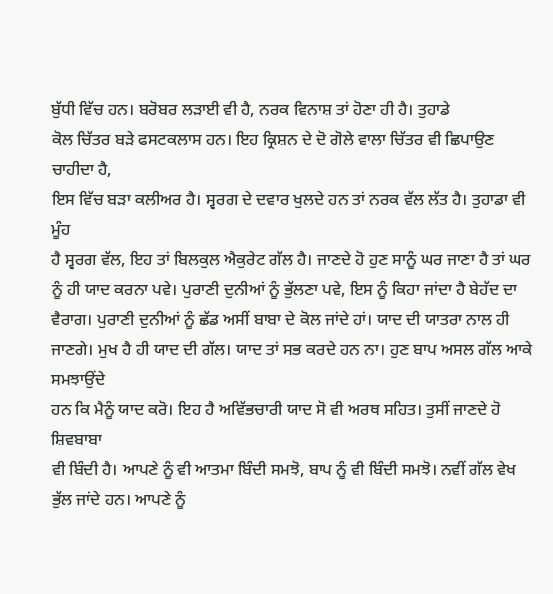ਬੁੱਧੀ ਵਿੱਚ ਹਨ। ਬਰੋਬਰ ਲੜਾਈ ਵੀ ਹੈ, ਨਰਕ ਵਿਨਾਸ਼ ਤਾਂ ਹੋਣਾ ਹੀ ਹੈ। ਤੁਹਾਡੇ
ਕੋਲ ਚਿੱਤਰ ਬੜੇ ਫਸਟਕਲਾਸ ਹਨ। ਇਹ ਕ੍ਰਿਸ਼ਨ ਦੇ ਦੋ ਗੋਲੇ ਵਾਲਾ ਚਿੱਤਰ ਵੀ ਛਿਪਾਉਣ ਚਾਹੀਦਾ ਹੈ,
ਇਸ ਵਿੱਚ ਬੜਾ ਕਲੀਅਰ ਹੈ। ਸ੍ਵਰਗ ਦੇ ਦਵਾਰ ਖੁਲਦੇ ਹਨ ਤਾਂ ਨਰਕ ਵੱਲ ਲੱਤ ਹੈ। ਤੁਹਾਡਾ ਵੀ ਮੂੰਹ
ਹੈ ਸ੍ਵਰਗ ਵੱਲ, ਇਹ ਤਾਂ ਬਿਲਕੁਲ ਐਕੁਰੇਟ ਗੱਲ ਹੈ। ਜਾਣਦੇ ਹੋ ਹੁਣ ਸਾਨੂੰ ਘਰ ਜਾਣਾ ਹੈ ਤਾਂ ਘਰ
ਨੂੰ ਹੀ ਯਾਦ ਕਰਨਾ ਪਵੇ। ਪੁਰਾਣੀ ਦੁਨੀਆਂ ਨੂੰ ਭੁੱਲਣਾ ਪਵੇ, ਇਸ ਨੂੰ ਕਿਹਾ ਜਾਂਦਾ ਹੈ ਬੇਹੱਦ ਦਾ
ਵੈਰਾਗ। ਪੁਰਾਣੀ ਦੁਨੀਆਂ ਨੂੰ ਛੱਡ ਅਸੀਂ ਬਾਬਾ ਦੇ ਕੋਲ ਜਾਂਦੇ ਹਾਂ। ਯਾਦ ਦੀ ਯਾਤਰਾ ਨਾਲ ਹੀ
ਜਾਣਗੇ। ਮੁਖ ਹੈ ਹੀ ਯਾਦ ਦੀ ਗੱਲ। ਯਾਦ ਤਾਂ ਸਭ ਕਰਦੇ ਹਨ ਨਾ। ਹੁਣ ਬਾਪ ਅਸਲ ਗੱਲ ਆਕੇ ਸਮਝਾਉਂਦੇ
ਹਨ ਕਿ ਮੈਨੂੰ ਯਾਦ ਕਰੋ। ਇਹ ਹੈ ਅਵਿੱਭਚਾਰੀ ਯਾਦ ਸੋ ਵੀ ਅਰਥ ਸਹਿਤ। ਤੁਸੀਂ ਜਾਣਦੇ ਹੋ ਸ਼ਿਵਬਾਬਾ
ਵੀ ਬਿੰਦੀ ਹੈ। ਆਪਣੇ ਨੂੰ ਵੀ ਆਤਮਾ ਬਿੰਦੀ ਸਮਝੋ, ਬਾਪ ਨੂੰ ਵੀ ਬਿੰਦੀ ਸਮਝੋ। ਨਵੀਂ ਗੱਲ ਵੇਖ
ਭੁੱਲ ਜਾਂਦੇ ਹਨ। ਆਪਣੇ ਨੂੰ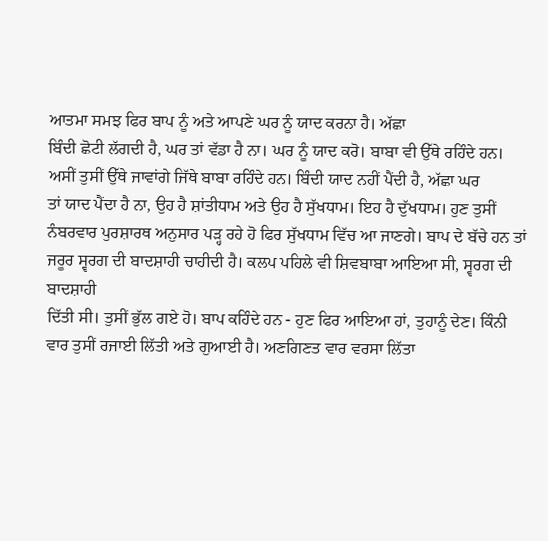ਆਤਮਾ ਸਮਝ ਫਿਰ ਬਾਪ ਨੂੰ ਅਤੇ ਆਪਣੇ ਘਰ ਨੂੰ ਯਾਦ ਕਰਨਾ ਹੈ। ਅੱਛਾ
ਬਿੰਦੀ ਛੋਟੀ ਲੱਗਦੀ ਹੈ, ਘਰ ਤਾਂ ਵੱਡਾ ਹੈ ਨਾ। ਘਰ ਨੂੰ ਯਾਦ ਕਰੋ। ਬਾਬਾ ਵੀ ਉੱਥੇ ਰਹਿੰਦੇ ਹਨ।
ਅਸੀਂ ਤੁਸੀਂ ਉੱਥੇ ਜਾਵਾਂਗੇ ਜਿੱਥੇ ਬਾਬਾ ਰਹਿੰਦੇ ਹਨ। ਬਿੰਦੀ ਯਾਦ ਨਹੀਂ ਪੈਂਦੀ ਹੈ, ਅੱਛਾ ਘਰ
ਤਾਂ ਯਾਦ ਪੈਂਦਾ ਹੈ ਨਾ, ਉਹ ਹੈ ਸ਼ਾਂਤੀਧਾਮ ਅਤੇ ਉਹ ਹੈ ਸੁੱਖਧਾਮ। ਇਹ ਹੈ ਦੁੱਖਧਾਮ। ਹੁਣ ਤੁਸੀਂ
ਨੰਬਰਵਾਰ ਪੁਰਸ਼ਾਰਥ ਅਨੁਸਾਰ ਪੜ੍ਹ ਰਹੇ ਹੋ ਫਿਰ ਸੁੱਖਧਾਮ ਵਿੱਚ ਆ ਜਾਣਗੇ। ਬਾਪ ਦੇ ਬੱਚੇ ਹਨ ਤਾਂ
ਜਰੂਰ ਸ੍ਵਰਗ ਦੀ ਬਾਦਸ਼ਾਹੀ ਚਾਹੀਦੀ ਹੈ। ਕਲਪ ਪਹਿਲੇ ਵੀ ਸ਼ਿਵਬਾਬਾ ਆਇਆ ਸੀ, ਸ੍ਵਰਗ ਦੀ ਬਾਦਸ਼ਾਹੀ
ਦਿੱਤੀ ਸੀ। ਤੁਸੀਂ ਭੁੱਲ ਗਏ ਹੋ। ਬਾਪ ਕਹਿੰਦੇ ਹਨ - ਹੁਣ ਫਿਰ ਆਇਆ ਹਾਂ, ਤੁਹਾਨੂੰ ਦੇਣ। ਕਿੰਨੀ
ਵਾਰ ਤੁਸੀਂ ਰਜਾਈ ਲਿੱਤੀ ਅਤੇ ਗੁਆਈ ਹੈ। ਅਣਗਿਣਤ ਵਾਰ ਵਰਸਾ ਲਿੱਤਾ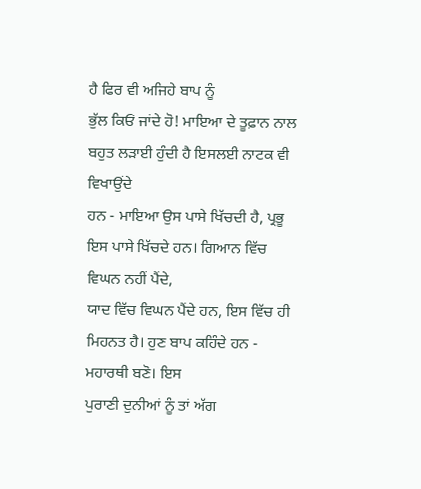ਹੈ ਫਿਰ ਵੀ ਅਜਿਹੇ ਬਾਪ ਨੂੰ
ਭੁੱਲ ਕਿਓਂ ਜਾਂਦੇ ਹੋ! ਮਾਇਆ ਦੇ ਤੂਫ਼ਾਨ ਨਾਲ ਬਹੁਤ ਲੜਾਈ ਹੁੰਦੀ ਹੈ ਇਸਲਈ ਨਾਟਕ ਵੀ ਵਿਖਾਉਂਦੇ
ਹਨ - ਮਾਇਆ ਉਸ ਪਾਸੇ ਖਿੱਚਦੀ ਹੈ, ਪ੍ਰਭੂ ਇਸ ਪਾਸੇ ਖਿੱਚਦੇ ਹਨ। ਗਿਆਨ ਵਿੱਚ ਵਿਘਨ ਨਹੀਂ ਪੈਂਦੇ,
ਯਾਦ ਵਿੱਚ ਵਿਘਨ ਪੈਂਦੇ ਹਨ, ਇਸ ਵਿੱਚ ਹੀ ਮਿਹਨਤ ਹੈ। ਹੁਣ ਬਾਪ ਕਹਿੰਦੇ ਹਨ - ਮਹਾਰਥੀ ਬਣੋ। ਇਸ
ਪੁਰਾਣੀ ਦੁਨੀਆਂ ਨੂੰ ਤਾਂ ਅੱਗ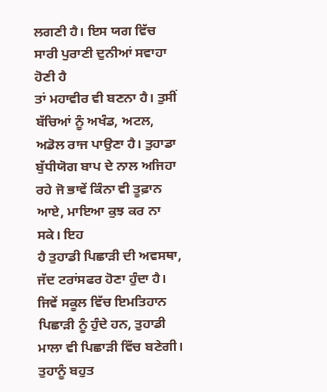ਲਗਣੀ ਹੈ। ਇਸ ਯਗ ਵਿੱਚ ਸਾਰੀ ਪੁਰਾਣੀ ਦੁਨੀਆਂ ਸਵਾਹਾ ਹੋਣੀ ਹੈ
ਤਾਂ ਮਹਾਵੀਰ ਵੀ ਬਣਨਾ ਹੈ। ਤੁਸੀਂ ਬੱਚਿਆਂ ਨੂੰ ਅਖੰਡ, ਅਟਲ, ਅਡੋਲ ਰਾਜ ਪਾਉਣਾ ਹੈ। ਤੁਹਾਡਾ
ਬੁੱਧੀਯੋਗ ਬਾਪ ਦੇ ਨਾਲ ਅਜਿਹਾ ਰਹੇ ਜੋ ਭਾਵੇਂ ਕਿੰਨਾ ਵੀ ਤੂਫ਼ਾਨ ਆਏ, ਮਾਇਆ ਕੁਝ ਕਰ ਨਾ ਸਕੇ। ਇਹ
ਹੈ ਤੁਹਾਡੀ ਪਿਛਾੜੀ ਦੀ ਅਵਸਥਾ, ਜੱਦ ਟਰਾਂਸਫਰ ਹੋਣਾ ਹੁੰਦਾ ਹੈ। ਜਿਵੇਂ ਸਕੂਲ ਵਿੱਚ ਇਮਤਿਹਾਨ
ਪਿਛਾੜੀ ਨੂੰ ਹੁੰਦੇ ਹਨ, ਤੁਹਾਡੀ ਮਾਲਾ ਵੀ ਪਿਛਾੜੀ ਵਿੱਚ ਬਣੇਗੀ। ਤੁਹਾਨੂੰ ਬਹੁਤ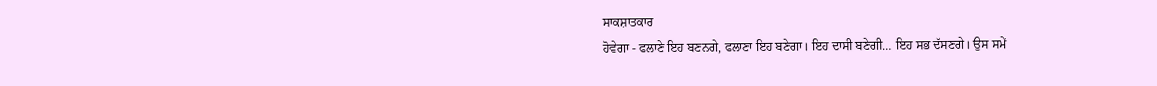ਸਾਕਸ਼ਾਤਕਾਰ
ਹੋਵੇਗਾ - ਫਲਾਣੇ ਇਹ ਬਣਨਗੇ, ਫਲਾਣਾ ਇਹ ਬਣੇਗਾ। ਇਹ ਦਾਸੀ ਬਣੇਗੀ… ਇਹ ਸਭ ਦੱਸਣਗੇ। ਉਸ ਸਮੇਂ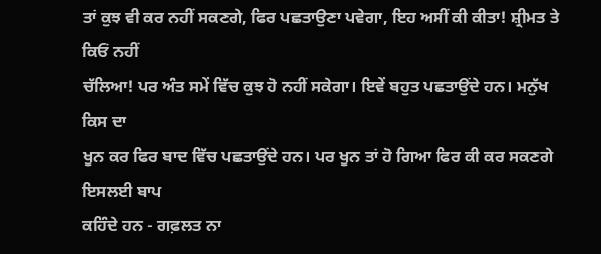ਤਾਂ ਕੁਝ ਵੀ ਕਰ ਨਹੀਂ ਸਕਣਗੇ, ਫਿਰ ਪਛਤਾਉਣਾ ਪਵੇਗਾ, ਇਹ ਅਸੀਂ ਕੀ ਕੀਤਾ! ਸ਼੍ਰੀਮਤ ਤੇ ਕਿਓਂ ਨਹੀਂ
ਚੱਲਿਆ! ਪਰ ਅੰਤ ਸਮੇਂ ਵਿੱਚ ਕੁਝ ਹੋ ਨਹੀਂ ਸਕੇਗਾ। ਇਵੇਂ ਬਹੁਤ ਪਛਤਾਉਂਦੇ ਹਨ। ਮਨੁੱਖ ਕਿਸ ਦਾ
ਖੂਨ ਕਰ ਫਿਰ ਬਾਦ ਵਿੱਚ ਪਛਤਾਉਂਦੇ ਹਨ। ਪਰ ਖੂਨ ਤਾਂ ਹੋ ਗਿਆ ਫਿਰ ਕੀ ਕਰ ਸਕਣਗੇ ਇਸਲਈ ਬਾਪ
ਕਹਿੰਦੇ ਹਨ - ਗਫ਼ਲਤ ਨਾ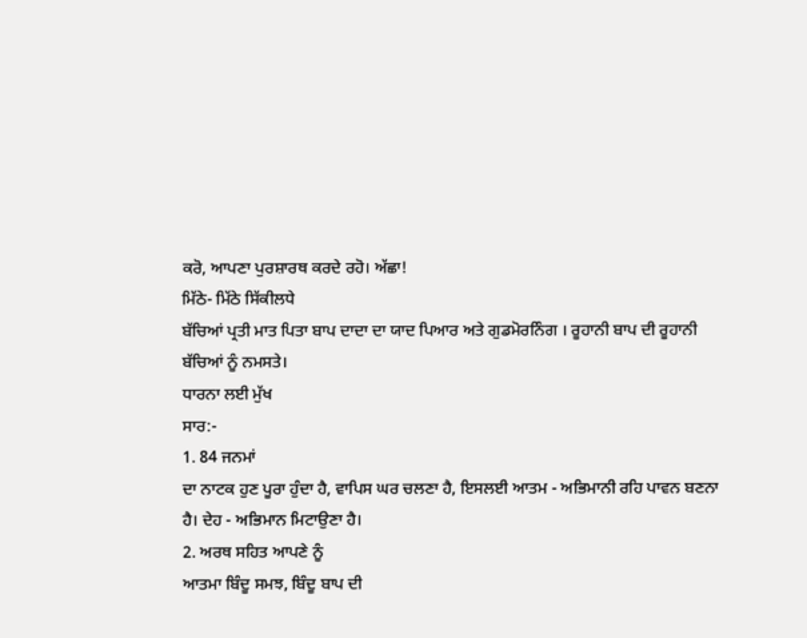ਕਰੋ, ਆਪਣਾ ਪੁਰਸ਼ਾਰਥ ਕਰਦੇ ਰਹੋ। ਅੱਛਾ!
ਮਿੱਠੇ- ਮਿੱਠੇ ਸਿੱਕੀਲਧੇ
ਬੱਚਿਆਂ ਪ੍ਰਤੀ ਮਾਤ ਪਿਤਾ ਬਾਪ ਦਾਦਾ ਦਾ ਯਾਦ ਪਿਆਰ ਅਤੇ ਗੁਡਮੋਰਨਿੰਗ । ਰੂਹਾਨੀ ਬਾਪ ਦੀ ਰੂਹਾਨੀ
ਬੱਚਿਆਂ ਨੂੰ ਨਮਸਤੇ।
ਧਾਰਨਾ ਲਈ ਮੁੱਖ
ਸਾਰ:-
1. 84 ਜਨਮਾਂ
ਦਾ ਨਾਟਕ ਹੁਣ ਪੂਰਾ ਹੁੰਦਾ ਹੈ, ਵਾਪਿਸ ਘਰ ਚਲਣਾ ਹੈ, ਇਸਲਈ ਆਤਮ - ਅਭਿਮਾਨੀ ਰਹਿ ਪਾਵਨ ਬਣਨਾ
ਹੈ। ਦੇਹ - ਅਭਿਮਾਨ ਮਿਟਾਉਣਾ ਹੈ।
2. ਅਰਥ ਸਹਿਤ ਆਪਣੇ ਨੂੰ
ਆਤਮਾ ਬਿੰਦੂ ਸਮਝ, ਬਿੰਦੂ ਬਾਪ ਦੀ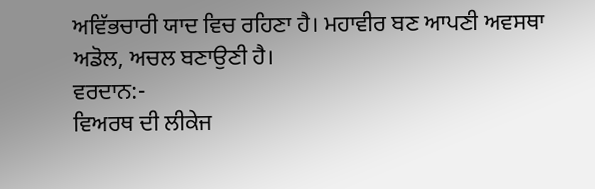ਅਵਿੱਭਚਾਰੀ ਯਾਦ ਵਿਚ ਰਹਿਣਾ ਹੈ। ਮਹਾਵੀਰ ਬਣ ਆਪਣੀ ਅਵਸਥਾ
ਅਡੋਲ, ਅਚਲ ਬਣਾਉਣੀ ਹੈ।
ਵਰਦਾਨ:-
ਵਿਅਰਥ ਦੀ ਲੀਕੇਜ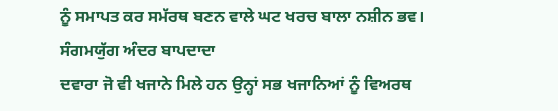ਨੂੰ ਸਮਾਪਤ ਕਰ ਸਮੱਰਥ ਬਣਨ ਵਾਲੇ ਘਟ ਖਰਚ ਬਾਲਾ ਨਸ਼ੀਨ ਭਵ।
ਸੰਗਮਯੁੱਗ ਅੰਦਰ ਬਾਪਦਾਦਾ
ਦਵਾਰਾ ਜੋ ਵੀ ਖਜਾਨੇ ਮਿਲੇ ਹਨ ਉਨ੍ਹਾਂ ਸਭ ਖਜਾਨਿਆਂ ਨੂੰ ਵਿਅਰਥ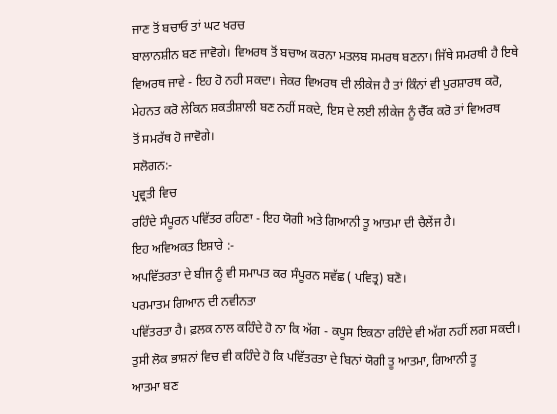ਜਾਣ ਤੋਂ ਬਚਾਓ ਤਾਂ ਘਟ ਖਰਚ
ਬਾਲਾਨਸ਼ੀਨ ਬਣ ਜਾਵੋਗੇ। ਵਿਅਰਥ ਤੋਂ ਬਚਾਅ ਕਰਨਾ ਮਤਲਬ ਸਮਰਥ ਬਣਨਾ। ਜਿੱਥੇ ਸਮਰਥੀ ਹੈ ਇਥੇ
ਵਿਅਰਥ ਜਾਵੇ - ਇਹ ਹੋ ਨਹੀ ਸਕਦਾ। ਜੇਕਰ ਵਿਅਰਥ ਦੀ ਲੀਕੇਜ ਹੈ ਤਾਂ ਕਿੰਨਾਂ ਵੀ ਪੁਰਸ਼ਾਰਥ ਕਰੋ,
ਮੇਹਨਤ ਕਰੋ ਲੇਕਿਨ ਸ਼ਕਤੀਸ਼ਾਲੀ ਬਣ ਨਹੀਂ ਸਕਦੇ, ਇਸ ਦੇ ਲਈ ਲੀਕੇਜ ਨੂੰ ਚੈੱਕ ਕਰੋ ਤਾਂ ਵਿਅਰਥ
ਤੋਂ ਸਮਰੱਥ ਹੋ ਜਾਵੋਗੇ।
ਸਲੋਗਨ:-
ਪ੍ਰਵ੍ਰਤੀ ਵਿਚ
ਰਹਿੰਦੇ ਸੰਪੂਰਨ ਪਵਿੱਤਰ ਰਹਿਣਾ - ਇਹ ਯੋਗੀ ਅਤੇ ਗਿਆਨੀ ਤੂ ਆਤਮਾ ਦੀ ਚੈਲੇਂਜ ਹੈ।
ਇਹ ਅਵਿਅਕਤ ਇਸ਼ਾਰੇ :-
ਅਪਵਿੱਤਰਤਾ ਦੇ ਬੀਜ ਨੂੰ ਵੀ ਸਮਾਪਤ ਕਰ ਸੰਪੂਰਨ ਸਵੱਛ ( ਪਵਿਤ੍ਰ) ਬਣੋ।
ਪਰਮਾਤਮ ਗਿਆਨ ਦੀ ਨਵੀਨਤਾ
ਪਵਿੱਤਰਤਾ ਹੈ। ਫ਼ਲਕ ਨਾਲ ਕਹਿੰਦੇ ਹੋ ਨਾ ਕਿ ਅੱਗ - ਕਪੂਸ ਇਕਠਾ ਰਹਿੰਦੇ ਵੀ ਅੱਗ ਨਹੀਂ ਲਗ ਸਕਦੀ।
ਤੁਸੀ ਲੋਕ ਭਾਸ਼ਨਾਂ ਵਿਚ ਵੀ ਕਹਿੰਦੇ ਹੋ ਕਿ ਪਵਿੱਤਰਤਾ ਦੇ ਬਿਨਾਂ ਯੋਗੀ ਤੂ ਆਤਮਾ, ਗਿਆਨੀ ਤੂ
ਆਤਮਾ ਬਣ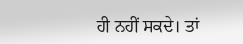ਹੀ ਨਹੀਂ ਸਕਦੇ। ਤਾਂ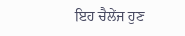ਇਹ ਚੈਲੇਂਜ ਹੁਣ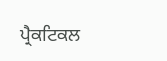ਪ੍ਰੈਕਟਿਕਲ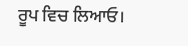ਰੂਪ ਵਿਚ ਲਿਆਓ।